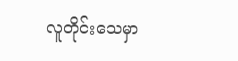လူတိုင်းသေမှာ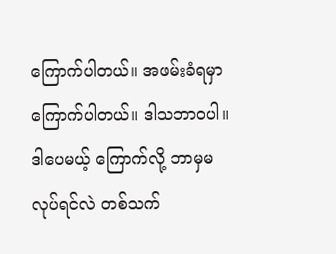ကြောက်ပါတယ်။ အဖမ်းခံရမှာ ကြောက်ပါတယ်။ ဒါသဘာဝပါ။ ဒါပေမယ့် ကြောက်လို့ ဘာမှမလုပ်ရင်လဲ တစ်သက်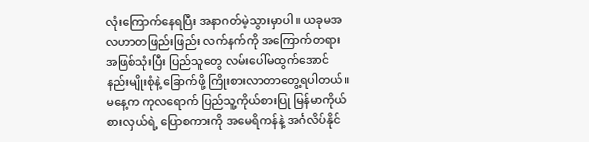လုံးကြောက်နေရပြီး အနာဂတ်မဲ့သွားမှာပါ။ ယခုမအလဟာတဖြည်းဖြည်း လက်နက်ကို အကြောက်တရားအဖြစ်သုံးပြီး ပြည်သူတွေ လမ်းပေါ်မထွက်အောင် နည်းမျိုးစုံနဲ့ ခြောက်ဖို့ ကြိုးစားလာတာတွေ့ရပါတယ်။
မနေ့က ကုလရောက် ပြည်သူ့ကိုယ်စားပြု မြန်မာကိုယ်စားလှယ်ရဲ့ ပြောစကားကို အမေရိကန်နဲ့ အင်္ဂလိပ်နိုင်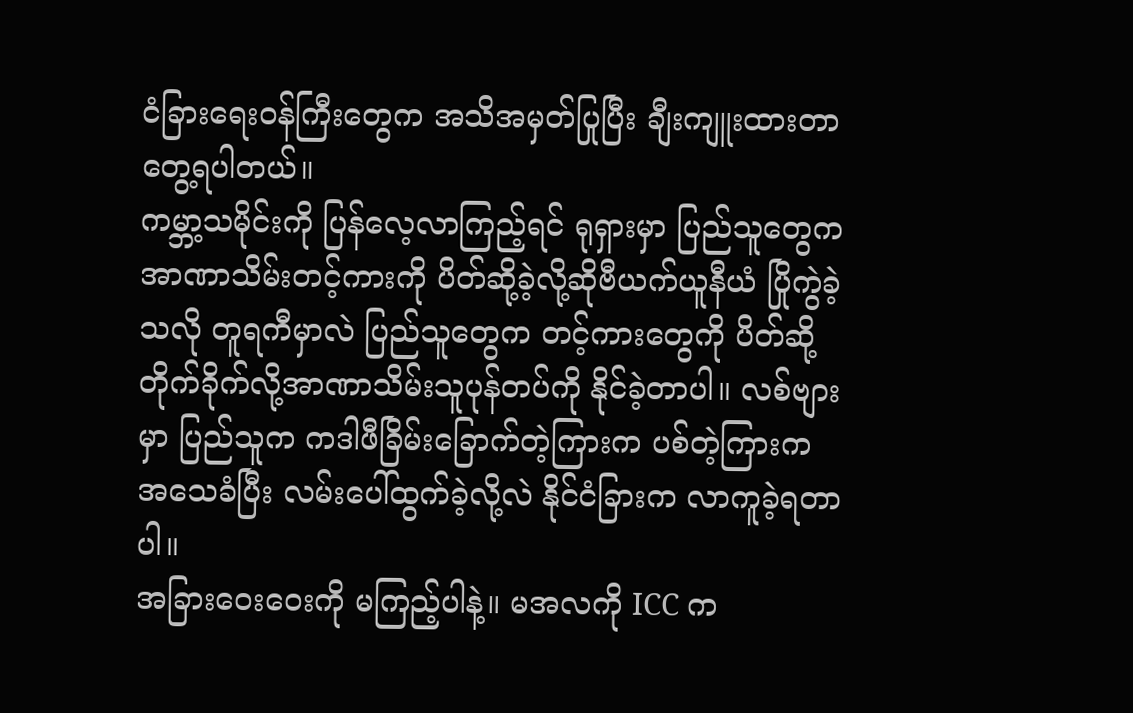ငံခြားရေးဝန်ကြီးတွေက အသိအမှတ်ပြုပြီး ချီးကျူးထားတာ တွေ့ရပါတယ်။
ကမ္ဘာ့သမိုင်းကို ပြန်လေ့လာကြည့်ရင် ရုရှားမှာ ပြည်သူတွေက အာဏာသိမ်းတင့်ကားကို ပိတ်ဆို့ခဲ့လို့ဆိုဗီယက်ယူနီယံ ပြိုကွဲခဲ့သလို တူရကီမှာလဲ ပြည်သူတွေက တင့်ကားတွေကို ပိတ်ဆို့ တိုက်ခိုက်လို့အာဏာသိမ်းသူပုန်တပ်ကို နိုင်ခဲ့တာပါ။ လစ်ဗျားမှာ ပြည်သူက ကဒါဖီခြိမ်းခြောက်တဲ့ကြားက ပစ်တဲ့ကြားက အသေခံပြီး လမ်းပေါ်ထွက်ခဲ့လို့လဲ နိုင်ငံခြားက လာကူခဲ့ရတာပါ။
အခြားဝေးဝေးကို မကြည့်ပါနဲ့။ မအလကို ICC က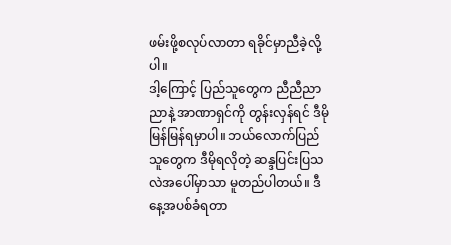ဖမ်းဖို့စလုပ်လာတာ ရခိုင်မှာညီခဲ့လို့ပါ။
ဒါ့ကြောင့် ပြည်သူတွေက ညီညီညာညာနဲ့ အာဏာရှင်ကို တွန်းလှန်ရင် ဒီမိုမြန်မြန်ရမှာပါ။ ဘယ်လောက်ပြည်သူတွေက ဒီမိုရလိုတဲ့ ဆန္ဒပြင်းပြသလဲအပေါ်မှာသာ မူတည်ပါတယ်။ ဒီနေ့အပစ်ခံရတာ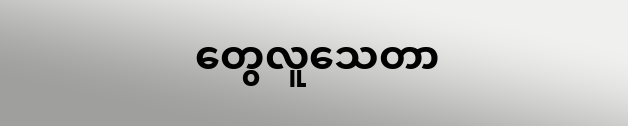တွေလူသေတာ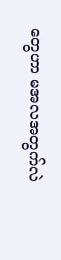တွေဟာ မအလအတွက်လဲ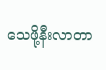သေဖို့နီးလာတာ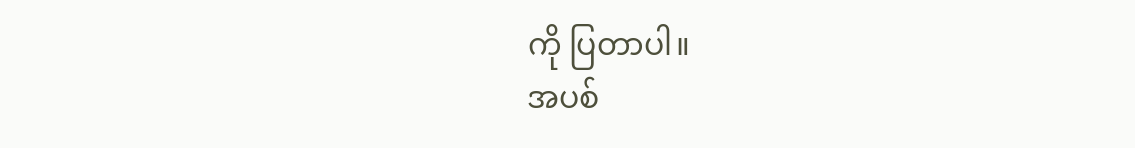ကို ပြတာပါ။
အပစ်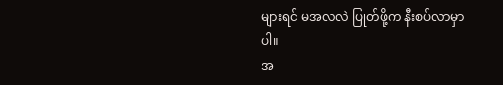များရင် မအလလဲ ပြုတ်ဖို့က နီးစပ်လာမှာပါ။
အ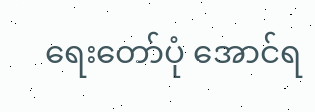ရေးတော်ပုံ အောင်ရ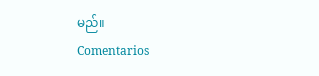မည်။
Comentarios